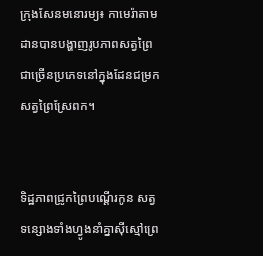ក្រុងសែនមនោរម្យ៖ កាមេរ៉ាតាមដានបានបង្ហាញរូបភាពសត្វព្រៃជាច្រើនប្រភេទនៅក្នុងដែនជម្រកសត្វព្រៃស្រែពក។


ទិដ្ឋភាពជ្រូកព្រៃបណ្ដើរកូន សត្វទន្សោងទាំងហ្វូងនាំគ្នាស៊ីស្មៅព្រេ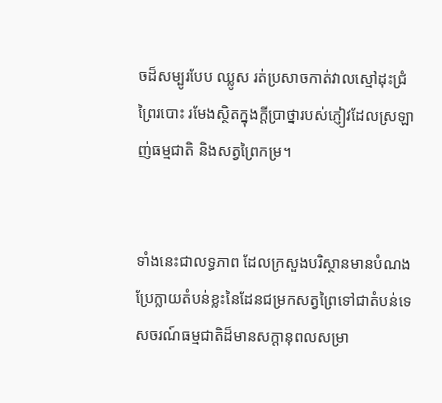ចដ៏សម្បូរបែប ឈ្លូស រត់ប្រសាចកាត់វាលស្មៅដុះជ្រំព្រៃរបោះ រមែងស្ថិតក្នុងក្ដីប្រាថ្នារបស់ភ្ញៀវដែលស្រឡាញ់ធម្មជាតិ និងសត្វព្រៃកម្រ។


ទាំងនេះជាលទ្ធភាព ដែលក្រសួងបរិស្ថានមានបំណងប្រែក្លាយតំបន់ខ្លះនៃដែនជម្រកសត្វព្រៃទៅជាតំបន់ទេសចរណ៍ធម្មជាតិដ៏មានសក្ដានុពលសម្រា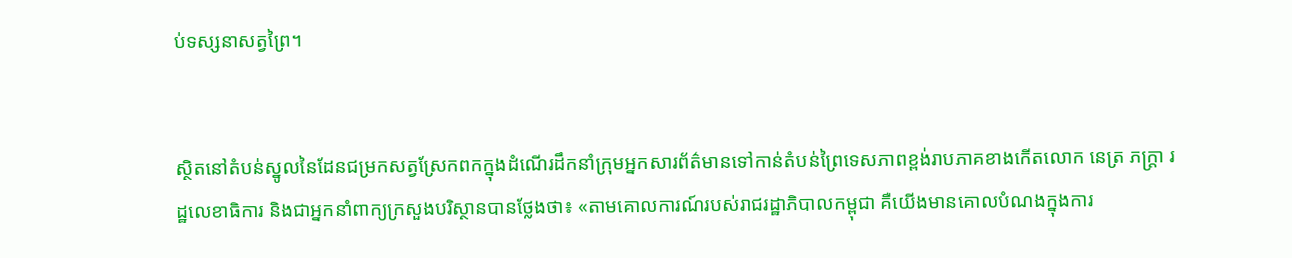ប់ទស្សនាសត្វព្រៃ។


ស្ថិតនៅតំបន់ស្នូលនៃដែនជម្រកសត្វស្រែកពកក្នុងដំណើរដឹកនាំក្រុមអ្នកសារព័ត៌មានទៅកាន់តំបន់ព្រៃទេសភាពខ្ពង់រាបភាគខាងកើតលោក នេត្រ ភក្ដ្រា រដ្ឋលេខាធិការ និងជាអ្នកនាំពាក្យក្រសួងបរិស្ថានបានថ្លែងថា៖ «តាមគោលការណ៍របស់រាជរដ្ឋាភិបាលកម្ពុជា គឺយើងមានគោលបំណងក្នុងការ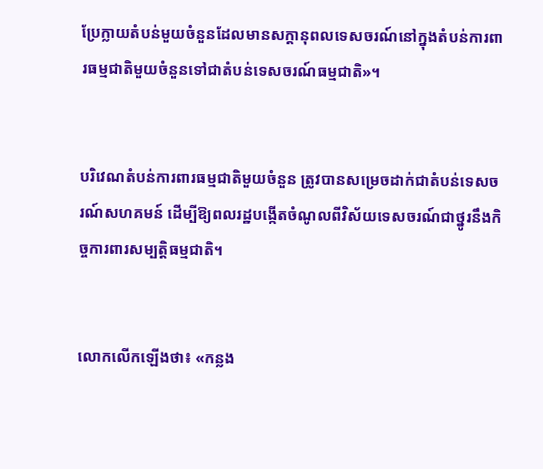ប្រែក្លាយតំបន់មួយចំនួនដែលមានសក្ដានុពលទេសចរណ៍នៅក្នុងតំបន់ការពារធម្មជាតិមួយចំនួនទៅជាតំបន់ទេសចរណ៍ធម្មជាតិ»។


បរិវេណតំបន់ការពារធម្មជាតិមួយចំនួន ត្រូវបានសម្រេចដាក់ជាតំបន់ទេសចរណ៍សហគមន៍ ដើម្បីឱ្យពលរដ្ឋបង្កើតចំណូលពីវិស័យទេសចរណ៍ជាថ្នូរនឹងកិច្ចការពារសម្បត្ដិធម្មជាតិ។


លោកលើកឡើងថា៖ «កន្លង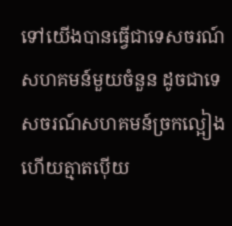ទៅយើងបានធ្វើជាទេសចរណ៍សហគមន៍មួយចំនួន ដូចជាទេសចរណ៍សហគមន៍ច្រកល្អៀង ហើយត្មាតប៉ើយ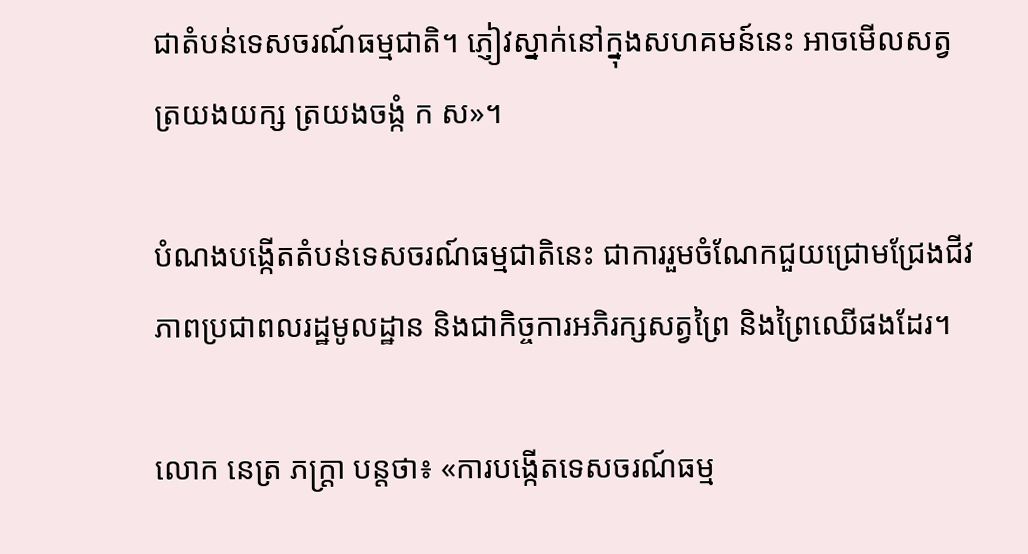ជាតំបន់ទេសចរណ៍ធម្មជាតិ។ ភ្ញៀវស្នាក់នៅក្នុងសហគមន៍នេះ អាចមើលសត្វត្រយងយក្ស ត្រយងចង្កំ ក ស»។

បំណងបង្កើតតំបន់ទេសចរណ៍ធម្មជាតិនេះ ជាការរួមចំណែកជួយជ្រោមជ្រែងជីវភាពប្រជាពលរដ្ឋមូលដ្ឋាន និងជាកិច្ចការអភិរក្សសត្វព្រៃ និងព្រៃឈើផងដែរ។

លោក នេត្រ ភក្ដ្រា បន្ដថា៖ «ការបង្កើតទេសចរណ៍ធម្ម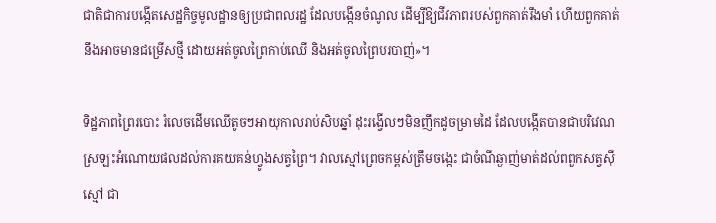ជាតិជាការបង្កើតសេដ្ឋកិច្ចមូលដ្ឋានឲ្យប្រជាពលរដ្ឋ ដែលបង្កើនចំណូល ដើម្បីឱ្យជីវភាពរបស់ពួកគាត់រឹងមាំ ហើយពួកគាត់នឹងអាចមានជម្រើសថ្មី ដោយអត់ចូលព្រៃកាប់ឈើ និងអត់ចូលព្រៃបរបាញ់»។

ទិដ្ឋភាពព្រៃរបោះ រំលេចដើមឈើតូចៗអាយុកាលរាប់សិបឆ្នាំ ដុះរង្វើលៗមិនញឹកដូចម្រាមដៃ ដែលបង្កើតបានជាបរិវេណស្រឡះអំណោយផលដល់ការគយគន់ហ្វូងសត្វព្រៃ។ វាលស្មៅព្រេចកម្ពស់ត្រឹមចង្កេះ ជាចំណីឆ្ងាញ់មាត់ដល់ពពួកសត្វស៊ីស្មៅ ជា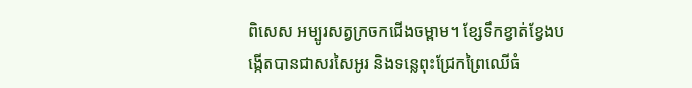ពិសេស អម្បូរសត្វក្រចកជើងចម្ពាម។ ខ្សែទឹកខ្វាត់ខ្វែងបង្កើតបានជាសរសៃអូរ និងទន្លេពុះជ្រែកព្រៃឈើធំ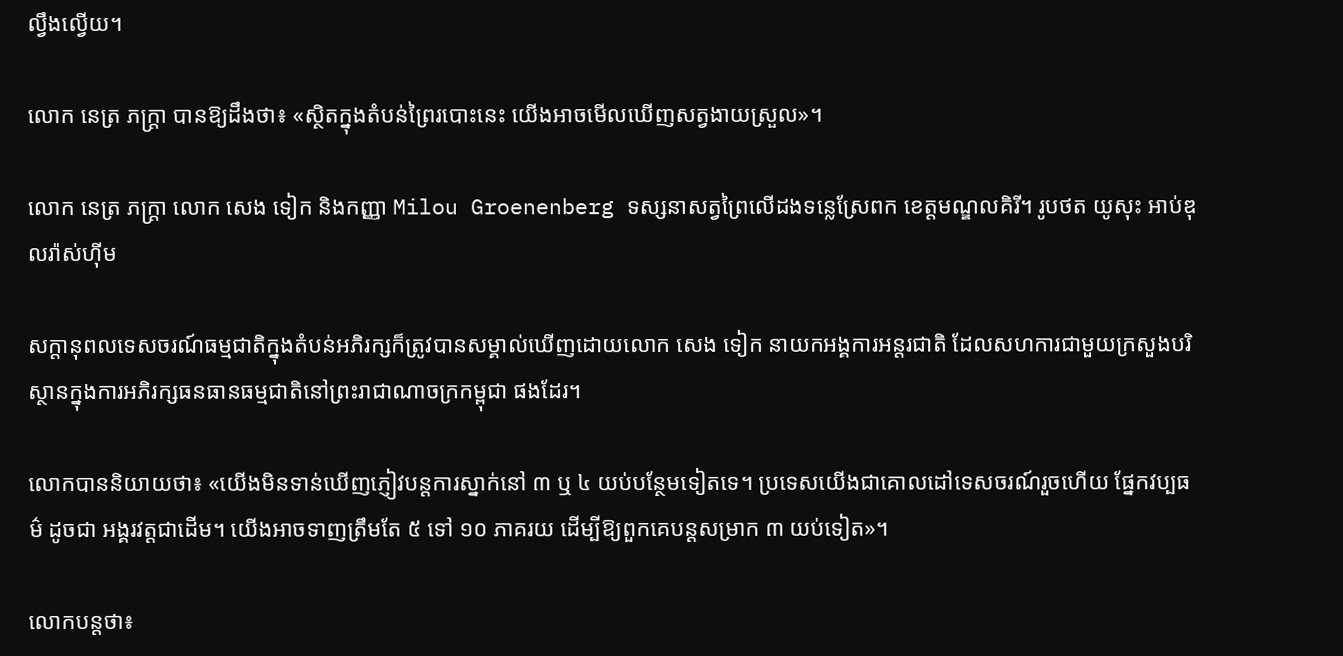ល្វឹងល្វើយ។

លោក នេត្រ ភក្ដ្រា បានឱ្យដឹងថា៖ «ស្ថិតក្នុងតំបន់ព្រៃរបោះនេះ យើងអាចមើលឃើញសត្វងាយស្រួល»។

លោក នេត្រ ភក្ដ្រា លោក សេង ទៀក និងកញ្ញា Milou Groenenberg ទស្សនាសត្វព្រៃលើដងទន្លេស្រែពក ខេត្ដមណ្ឌលគិរី។ រូបថត យូសុះ អាប់ឌុលរ៉ាស់ហ៊ីម

សក្ដានុពលទេសចរណ៍ធម្មជាតិក្នុងតំបន់អភិរក្សក៏ត្រូវបានសម្គាល់ឃើញដោយលោក សេង ទៀក នាយកអង្គការអន្ដរជាតិ ដែលសហការជាមួយក្រសួងបរិស្ថានក្នុងការអភិរក្សធនធានធម្មជាតិនៅព្រះរាជាណាចក្រកម្ពុជា ផងដែរ។

លោកបាននិយាយថា៖ «យើងមិនទាន់ឃើញភ្ញៀវបន្ដការស្នាក់នៅ ៣ ឬ ៤ យប់បន្ថែមទៀតទេ។ ប្រទេសយើងជាគោលដៅទេសចរណ៍រួចហើយ ផ្នែកវប្បធម៌ ដូចជា អង្គរវត្ដជាដើម។ យើងអាចទាញត្រឹមតែ ៥ ទៅ ១០ ភាគរយ ដើម្បីឱ្យពួកគេបន្ដសម្រាក ៣ យប់ទៀត»។

លោកបន្ដថា៖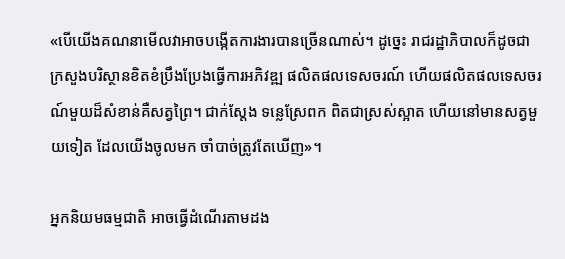«បើយើងគណនាមើលវាអាចបង្កើតការងារបានច្រើនណាស់។ ដូច្នេះ រាជរដ្ឋាភិបាលក៏ដូចជាក្រសួងបរិស្ថានខិតខំប្រឹងប្រែងធ្វើការអភិវឌ្ឍ ផលិតផលទេសចរណ៍ ហើយផលិតផលទេសចរណ៍មួយដ៏សំខាន់គឺសត្វព្រៃ។ ជាក់ស្ដែង ទន្លេស្រែពក ពិតជាស្រស់ស្អាត ហើយនៅមានសត្វមួយទៀត ដែលយើងចូលមក ចាំបាច់ត្រូវតែឃើញ»។

អ្នកនិយមធម្មជាតិ អាចធ្វើដំណើរតាមដង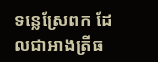ទន្លេស្រែពក ដែលជាអាងត្រីធ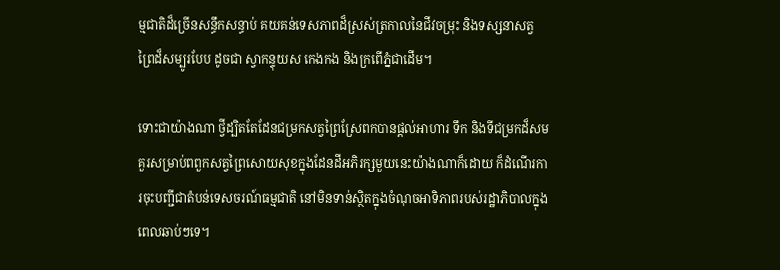ម្មជាតិដ៏ច្រើនសន្ធឹកសន្ធាប់ គយគន់ទេសភាពដ៏ស្រស់ត្រកាលនៃជីវចម្រុះ និងទស្សនាសត្វព្រៃដ៏សម្បូរបែប ដូចជា ស្វាកន្ទុយស កេងកង និងក្រពើភ្នំជាដើម។

ទោះជាយ៉ាងណា ថ្វីដ្បិតតែដែនជម្រកសត្វព្រៃស្រែពកបានផ្ដល់អាហារ ទឹក និងទីជម្រកដ៏សមគួរសម្រាប់ពពួកសត្វព្រៃសោយសុខក្នុងដែនដីអភិរក្សមួយនេះយ៉ាងណាក៏ដោយ ក៏ដំណើរការចុះបញ្ជីជាតំបន់ទេសចរណ៍ធម្មជាតិ នៅមិនទាន់ស្ថិតក្នុងចំណុចអាទិភាពរបស់រដ្ឋាភិបាលក្នុងពេលឆាប់ៗទេ។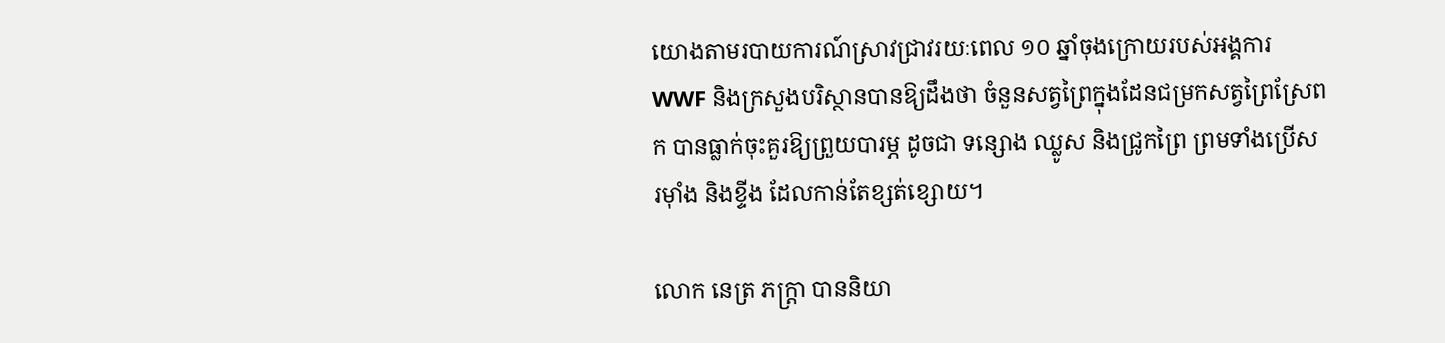យោងតាមរបាយការណ៍ស្រាវជ្រាវរយៈពេល ១០ ឆ្នាំចុងក្រោយរបស់អង្គការ WWF និងក្រសួងបរិស្ថានបានឱ្យដឹងថា ចំនួនសត្វព្រៃក្នុងដែនជម្រកសត្វព្រៃស្រែពក បានធ្លាក់ចុះគួរឱ្យព្រួយបារម្ភ ដូចជា ទន្សោង ឈ្លូស និងជ្រូកព្រៃ ព្រមទាំងប្រើស រម៉ាំង និងខ្ទីង ដែលកាន់តែខ្សត់ខ្សោយ។

លោក នេត្រ ភក្ដ្រា បាននិយា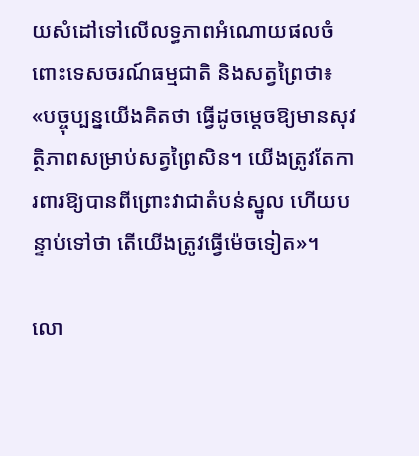យសំដៅទៅលើលទ្ធភាពអំណោយផលចំពោះទេសចរណ៍ធម្មជាតិ និងសត្វព្រៃថា៖ «បច្ចុប្បន្នយើងគិតថា ធ្វើដូចម្ដេចឱ្យមានសុវត្ថិភាពសម្រាប់សត្វព្រៃសិន។ យើងត្រូវតែការពារឱ្យបានពីព្រោះវាជាតំបន់ស្នូល ហើយបន្ទាប់ទៅថា តើយើងត្រូវធ្វើម៉េចទៀត»។

លោ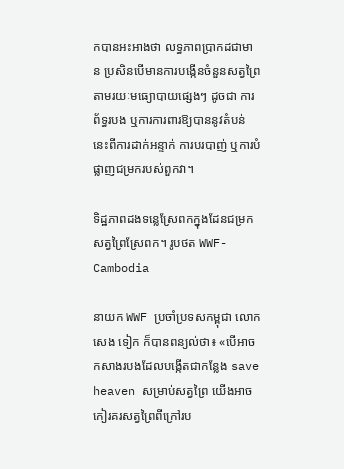កបានអះអាងថា លទ្ធភាពប្រាកដជាមាន ប្រសិនបើមានការបង្កើនចំនួនសត្វព្រៃ តាមរយៈមធ្យោបាយផ្សេងៗ ដូចជា ការព័ទ្ធរបង ឬការការពារឱ្យបាននូវតំបន់នេះពីការដាក់អន្ទាក់ ការបរបាញ់ ឬការបំផ្លាញជម្រករបស់ពួកវា។

ទិដ្ឋភាពដងទន្លេស្រែពកក្នុងដែនជម្រកសត្វព្រៃស្រែពក។ រូបថត WWF-Cambodia

នាយក WWF ប្រចាំប្រទសកម្ពុជា លោក សេង ទៀក ក៏បានពន្យល់ថា៖ «បើអាចកសាងរបងដែលបង្កើតជាកន្លែង save heaven សម្រាប់សត្វព្រៃ យើងអាចកៀរគរសត្វព្រៃពីក្រៅរប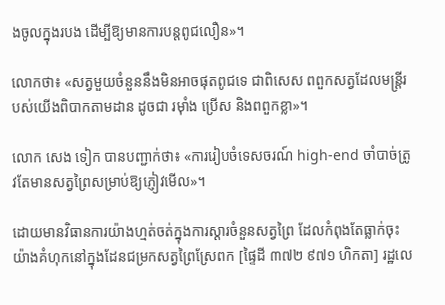ងចូលក្នុងរបង ដើម្បីឱ្យមានការបន្ដពូជលឿន»។

លោកថា៖ «សត្វមួយចំនួននឹងមិនអាចផុតពូជទេ ជាពិសេស ពពួកសត្វដែលមន្ដ្រីរបស់យើងពិបាកតាមដាន ដូចជា រម៉ាំង ប្រើស និងពពួកខ្លា»។

លោក សេង ទៀក បានបញ្ជាក់ថា៖ «ការរៀបចំទេសចរណ៍ high-end ចាំបាច់ត្រូវតែមានសត្វព្រៃសម្រាប់ឱ្យភ្ញៀវមើល»។

ដោយមានវិធានការយ៉ាងហ្មត់ចត់ក្នុងការស្ដារចំនួនសត្វព្រៃ ដែលកំពុងតែធ្លាក់ចុះយ៉ាងគំហុកនៅក្នុងដែនជម្រកសត្វព្រៃស្រែពក [ផ្ទៃដី ៣៧២ ៩៧១ ហិកតា] រដ្ឋលេ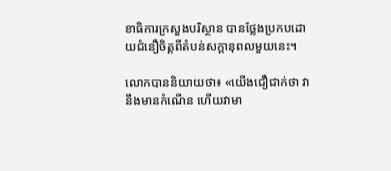ខាធិការក្រសួងបរិស្ថាន បានថ្លែងប្រកបដោយជំនឿចិត្ដពីតំបន់សក្ដានុពលមួយនេះ។

លោកបាននិយាយថា៖ «យើងជឿជាក់ថា វានឹងមានកំណើន ហើយវាមា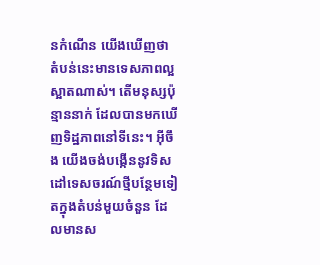នកំណើន យើងឃើញថា តំបន់នេះមានទេសភាពល្អស្អាតណាស់។ តើមនុស្សប៉ុន្មាននាក់ ដែលបានមកឃើញទិដ្ឋភាពនៅទីនេះ។ អ៊ីចឹង យើងចង់បង្កើននូវទិសដៅទេសចរណ៍ថ្មីបន្ថែមទៀតក្នុងតំបន់មួយចំនួន ដែលមានស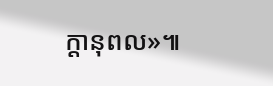ក្ដានុពល»៕